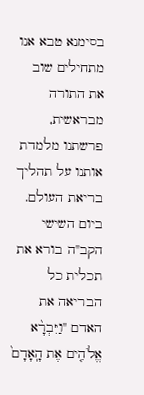בסימנא טבא אנו מתחילים שוב את התורה מבראשית, פרשתנו מלמדת אותנו על תהליך בריאת העולם.
ביום השישי הקב"ה בורא את תכלית כל הבריאה את האדם "וַיִּבְרָ֨א אֱלֹהִ֤ים אֶת הָֽאָדָם֙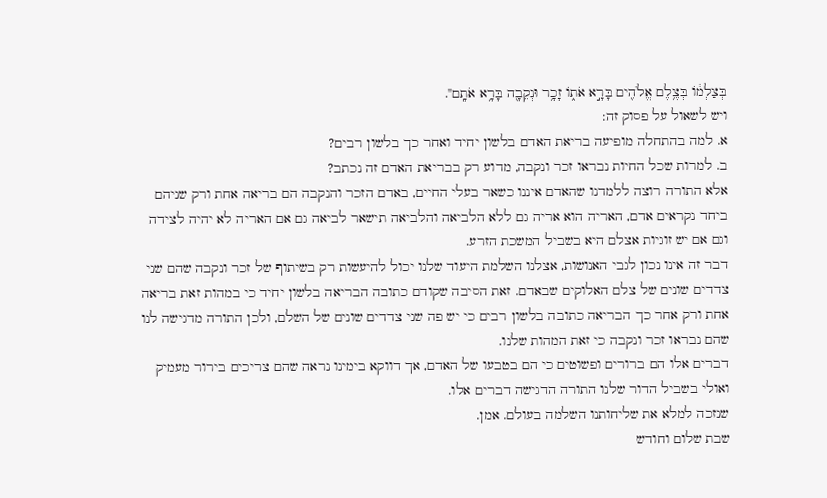בְּצַלְמ֔וֹ בְּצֶ֥לֶם אֱלֹהִ֖ים בָּרָ֣א אֹת֑וֹ זָכָ֥ר וּנְקֵבָ֖ה בָּרָ֥א אֹתָֽם".
ויש לשאול על פסוק זה:
א. למה בהתחלה מופיעה בריאת האדם בלשון יחיד ואחר כך בלשון רבים?
ב. למרות שכל החיות נבראו זכר ונקבה, מדוע רק בבריאת האדם זה נכתב?
אלא התורה רוצה ללמדנו שהאדם איננו כשאר בעלי החיים, באדם הזכר והנקבה הם בריאה אחת ורק שניהם ביחד נקראים אדם, האריה הוא אריה גם ללא הלביאה והלביאה תישאר לביאה גם אם האריה לא יהיה לצידה וגם אם יש זוגיות אצלם היא בשביל המשכת הזרע.
דבר זה אינו נכון לגבי האנושות, אצלנו השלמת היעוד שלנו יכול להיעשות רק בשיתוף של זכר ונקבה שהם שני צדדים שונים של צלם האלוקים שבאדם. זאת הסיבה שקודם כתובה הבריאה בלשון יחיד כי במהות זאת בריאה אחת ורק אחר כך הבריאה כתובה בלשון רבים כי יש פה שני צדדים שונים של השלם, ולכן התורה מדגישה לנו שהם נבראו זכר ונקבה כי זאת המהות שלנו.
דברים אלו הם ברורים ופשוטים כי הם בטבעו של האדם, אך דווקא בימינו נראה שהם צריכים בירור מעמיק ואולי בשביל הדור שלנו התורה הדגישה דברים אלו.
שנזכה למלא את שליחותנו השלמה בעולם. אמן.
שבת שלום וחודש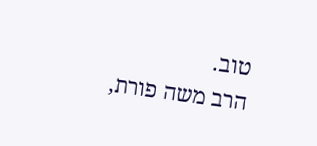טוב.
הרב משה פורת,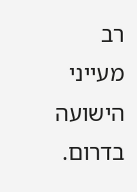רב מעייני הישועה בדרום.